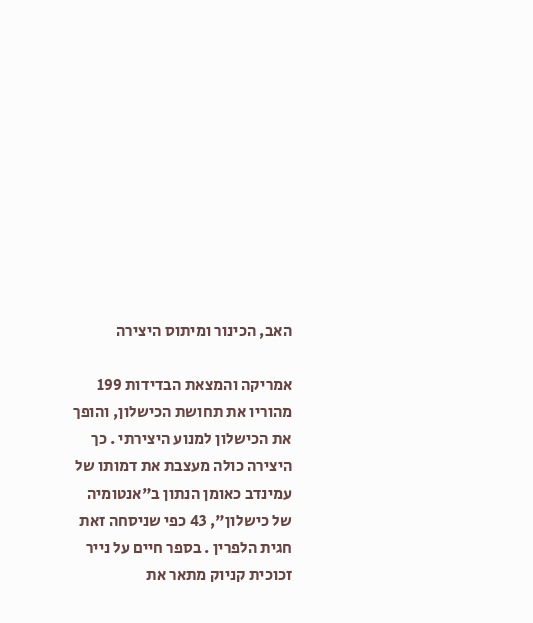האב, הכינור ומיתוס היצירה

אמריקה והמצאת הבדידות 199 מהוריו את תחושת הכישלון, והופך את הכישלון למנוע היצירתי . כך היצירה כולה מעצבת את דמותו של עמינדב כאומן הנתון ב"אנטומיה של כישלון", 43 כפי שניסחה זאת חגית הלפרין . בספר חיים על נייר זכוכית קניוק מתאר את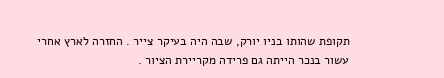תקופת שהותו בניו יורק, שבה היה בעיקר צייר . החזרה לארץ אחרי עשור בנכר הייתה גם פרידה מקריירת הציור .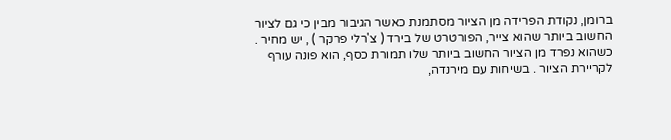ברומן, נקודת הפרידה מן הציור מסתמנת כאשר הגיבור מבין כי גם לציור החשוב ביותר שהוא צייר, הפורטרט של בירד ( צ'רלי פרקר ) , יש מחיר . כשהוא נפרד מן הציור החשוב ביותר שלו תמורת כסף, הוא פונה עורף לקריירת הציור . בשיחות עם מירנדה,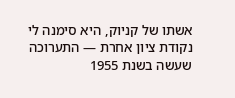אשתו של קניוק, היא סימנה לי נקודת ציון אחרת — התערוכה שעשה בשנת 1955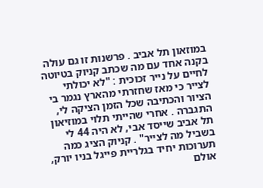במוזאון תל אביב . פרשנות זו גם עולה בקנה אחד עם מה שכתב קניוק בטיוטה לחיים על נייר זכוכית : "לא יכולתי לצייר כי מאז שחזרתי מהארץ נגמר בי הציור והכתיבה שכל הזמן הציקה לי, התגברה . אחרי שהייתי תלוי במוזיאון תל אביב שייסד אבי, לא היה 44 לי בשביל מה לצייר" . קניוק הציג כמה תערוכות יחיד בגלריית פייגל בניו יורק, אולם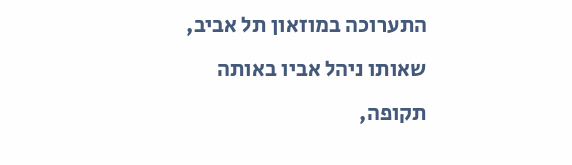התערוכה במוזאון תל אביב, שאותו ניהל אביו באותה תקופה,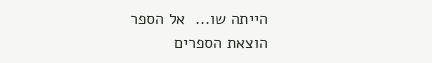הייתה שו...  אל הספר
הוצאת הספרים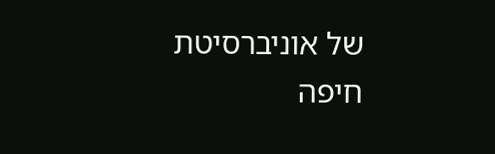של אוניברסיטת חיפה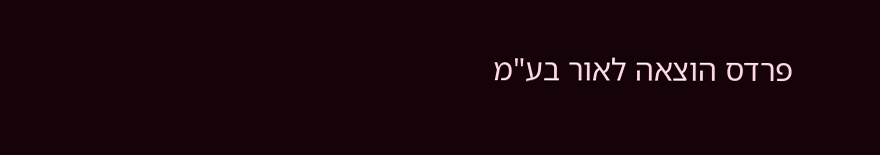פרדס הוצאה לאור בע"מ